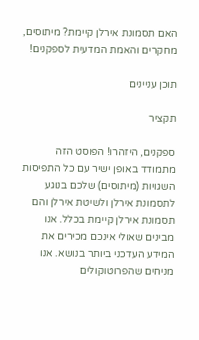האם תסמונת אירלן קיימת? מיתוסים, מחקרים והאמת המדעית לספקנים!

תוכן עניינים

תקציר

ספקנים, היזהרו! הפוסט הזה מתמודד באופן ישיר עם כל התפיסות השגויות (מיתוסים) שלכם בנוגע לתסמונת אירלן ולשיטת אירלן והם תסמונת אירלן קיימת בכלל. אנו מבינים שאולי אינכם מכירים את המידע העדכני ביותר בנושא. אנו מניחים שהפרוטוקולים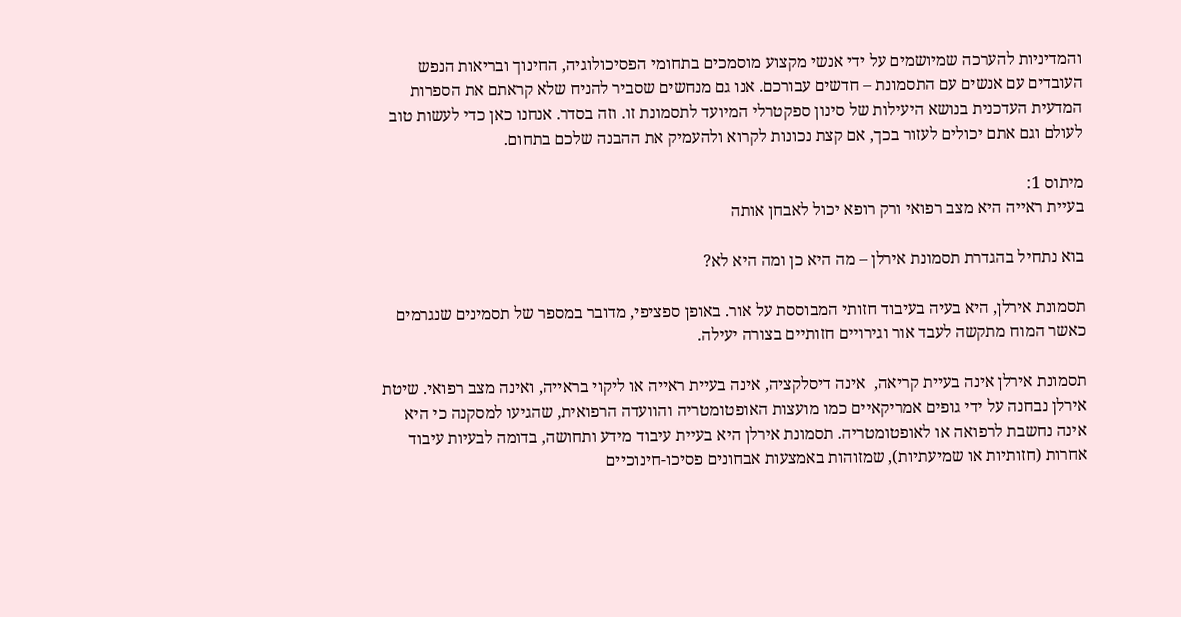והמדיניות להערכה שמיושמים על ידי אנשי מקצוע מוסמכים בתחומי הפסיכולוגיה, החינוך ובריאות הנפש העובדים עם אנשים עם התסמונת – חדשים עבורכם. אנו גם מנחשים שסביר להניח שלא קראתם את הספרות המדעית העדכנית בנושא היעילות של סינון ספקטרלי המיועד לתסמונת זו. וזה בסדר. אנחנו כאן כדי לעשות טוב לעולם וגם אתם יכולים לעזור בכך, אם קצת נכונות לקרוא ולהעמיק את ההבנה שלכם בתחום.

מיתוס 1:
בעיית ראייה היא מצב רפואי ורק רופא יכול לאבחן אותה

בוא נתחיל בהגדרת תסמונת אירלן – מה היא כן ומה היא לא?

תסמונת אירלן, היא בעיה בעיבוד חזותי המבוססת על אור. באופן ספציפי, מדובר במספר של תסמינים שנגרמים כאשר המוח מתקשה לעבד אור וגירויים חזותיים בצורה יעילה.

תסמונת אירלן אינה בעיית קריאה,  אינה דיסלקציה, אינה בעיית ראייה או ליקוי בראייה, ואינה מצב רפואי. שיטת אירלן נבחנה על ידי גופים אמריקאיים כמו מועצות האופטומטריה והוועדה הרפואית, שהגיעו למסקנה כי היא אינה נחשבת לרפואה או לאופטומטריה. תסמונת אירלן היא בעיית עיבוד מידע ותחושה, בדומה לבעיות עיבוד אחרות (חזותיות או שמיעתיות), שמזוהות באמצעות אבחונים פסיכו-חינוכיים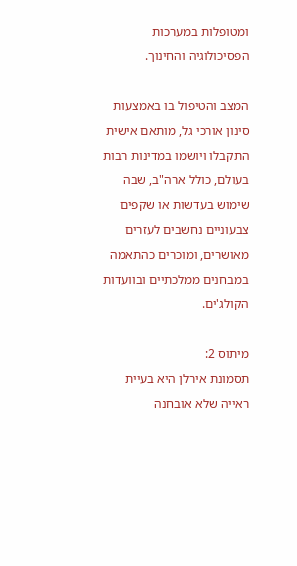ומטופלות במערכות הפסיכולוגיה והחינוך.

המצב והטיפול בו באמצעות סינון אורכי גל, מותאם אישית התקבלו ויושמו במדינות רבות בעולם, כולל ארה"ב, שבה שימוש בעדשות או שקפים צבעוניים נחשבים לעזרים מאושרים, ומוכרים כהתאמה במבחנים ממלכתיים ובוועדות הקולג'ים.

מיתוס 2:
תסמונת אירלן היא בעיית ראייה שלא אובחנה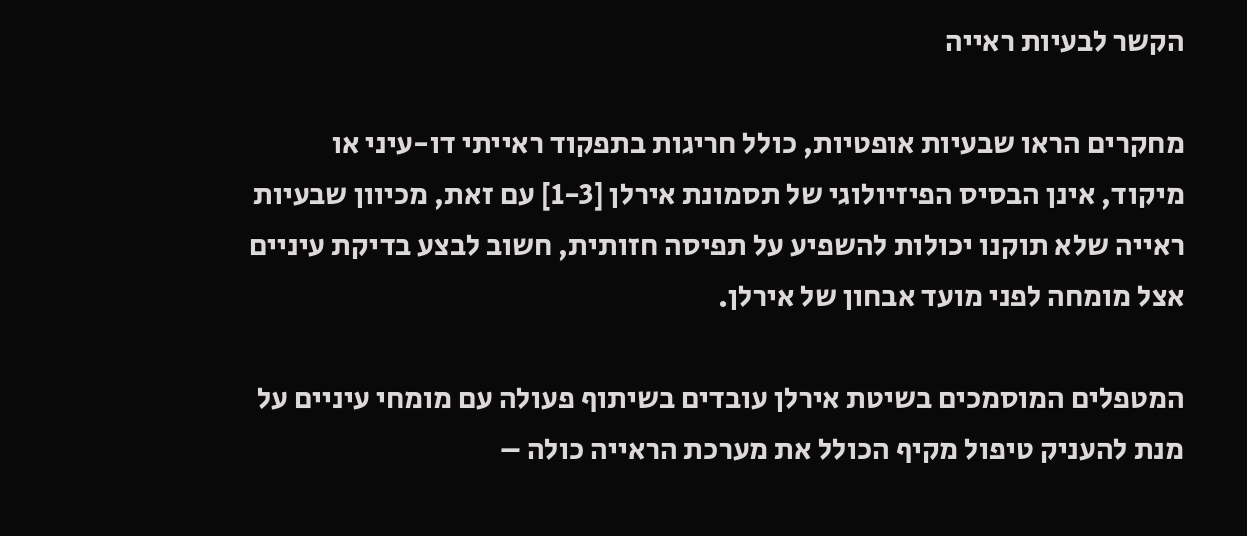הקשר לבעיות ראייה

מחקרים הראו שבעיות אופטיות, כולל חריגות בתפקוד ראייתי דו-עיני או מיקוד, אינן הבסיס הפיזיולוגי של תסמונת אירלן [1-3] עם זאת, מכיוון שבעיות ראייה שלא תוקנו יכולות להשפיע על תפיסה חזותית, חשוב לבצע בדיקת עיניים אצל מומחה לפני מועד אבחון של אירלן.

המטפלים המוסמכים בשיטת אירלן עובדים בשיתוף פעולה עם מומחי עיניים על מנת להעניק טיפול מקיף הכולל את מערכת הראייה כולה –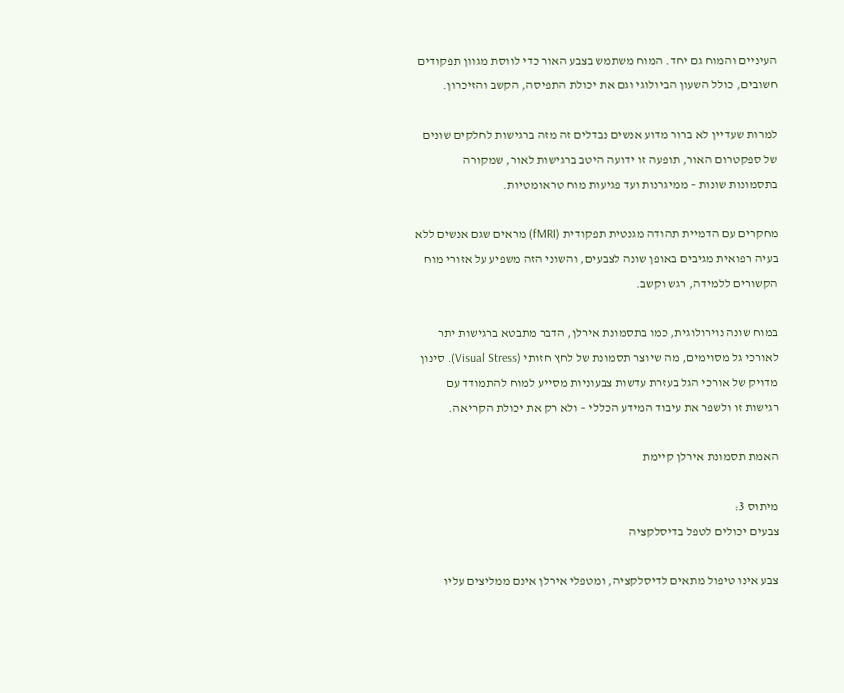העיניים והמוח גם יחד. המוח משתמש בצבע האור כדי לווסת מגוון תפקודים חשובים, כולל השעון הביולוגי וגם את יכולת התפיסה, הקשב והזיכרון.

למרות שעדיין לא ברור מדוע אנשים נבדלים זה מזה ברגישות לחלקים שונים של ספקטרום האור, תופעה זו ידועה היטב ברגישות לאור, שמקורה בתסמונות שונות – ממיגרנות ועד פגיעות מוח טראומטיות.

מחקרים עם הדמיית תהודה מגנטית תפקודית (fMRI) מראים שגם אנשים ללא בעיה רפואית מגיבים באופן שונה לצבעים, והשוני הזה משפיע על אזורי מוח הקשורים ללמידה, רגש וקשב.

במוח שונה נוירולוגית, כמו בתסמונת אירלן, הדבר מתבטא ברגישות יתר לאורכי גל מסוימים, מה שיוצר תסמונת של לחץ חזותי (Visual Stress). סינון מדויק של אורכי הגל בעזרת עדשות צבעוניות מסייע למוח להתמודד עם רגישות זו ולשפר את עיבוד המידע הכללי – ולא רק את יכולת הקריאה.

האמת תסמונת אירלן קיימת

מיתוס 3:
צבעים יכולים לטפל בדיסלקציה

צבע אינו טיפול מתאים לדיסלקציה, ומטפלי אירלן אינם ממליצים עליו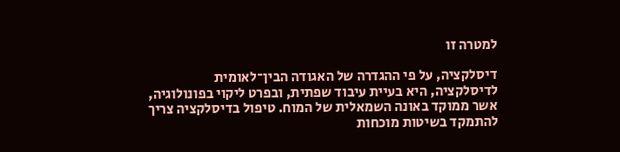למטרה זו

דיסלקציה, על פי ההגדרה של האגודה הבין־לאומית לדיסלקציה, היא בעיית עיבוד שפתית, ובפרט ליקוי בפונולוגיה, אשר ממוקד באונה השמאלית של המוח. טיפול בדיסלקציה צריך להתמקד בשיטות מוכחות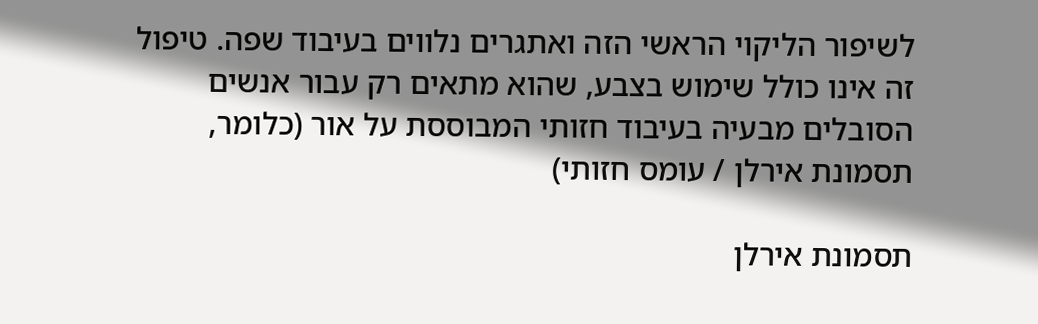לשיפור הליקוי הראשי הזה ואתגרים נלווים בעיבוד שפה. טיפול זה אינו כולל שימוש בצבע, שהוא מתאים רק עבור אנשים הסובלים מבעיה בעיבוד חזותי המבוססת על אור (כלומר, תסמונת אירלן / עומס חזותי)

תסמונת אירלן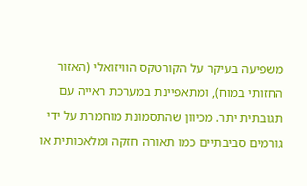משפיעה בעיקר על הקורטקס הוויזואלי (האזור החזותי במוח), ומתאפיינת במערכת ראייה עם תגובתית יתר. מכיוון שהתסמונת מוחמרת על ידי גורמים סביבתיים כמו תאורה חזקה ומלאכותית או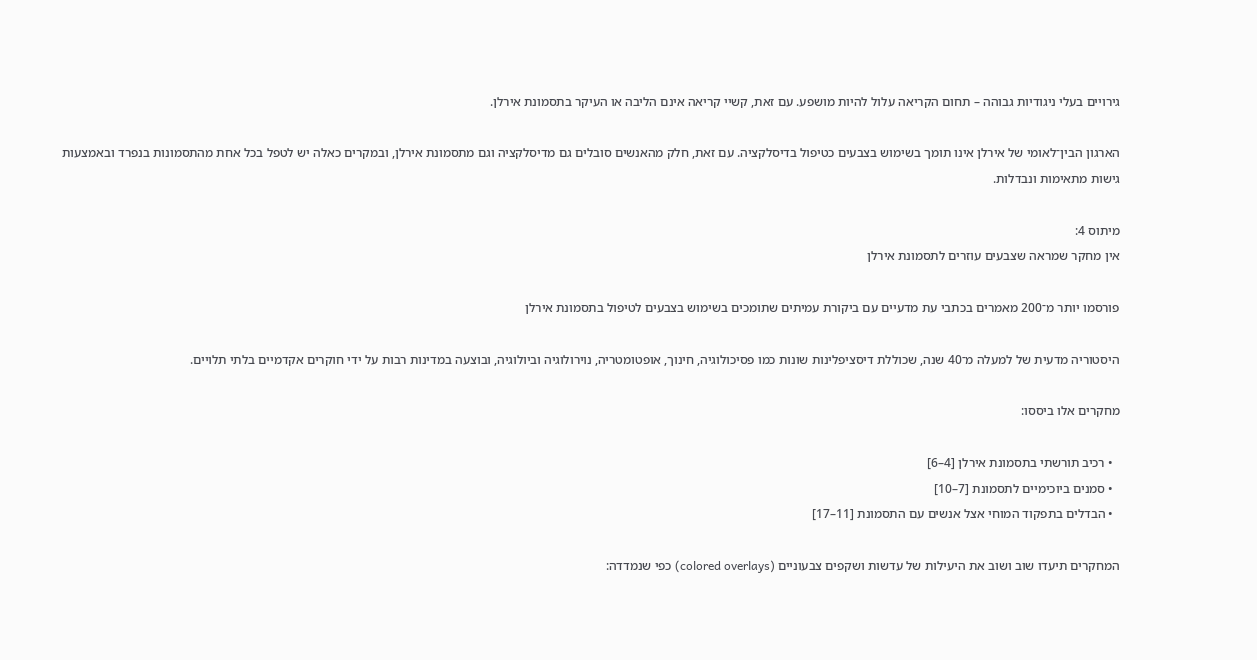גירויים בעלי ניגודיות גבוהה – תחום הקריאה עלול להיות מושפע. עם זאת, קשיי קריאה אינם הליבה או העיקר בתסמונת אירלן.

הארגון הבין־לאומי של אירלן אינו תומך בשימוש בצבעים כטיפול בדיסלקציה. עם זאת, חלק מהאנשים סובלים גם מדיסלקציה וגם מתסמונת אירלן, ובמקרים כאלה יש לטפל בכל אחת מהתסמונות בנפרד ובאמצעות גישות מתאימות ונבדלות.

מיתוס 4:
אין מחקר שמראה שצבעים עוזרים לתסמונת אירלן

פורסמו יותר מ־200 מאמרים בכתבי עת מדעיים עם ביקורת עמיתים שתומכים בשימוש בצבעים לטיפול בתסמונת אירלן

היסטוריה מדעית של למעלה מ־40 שנה, שכוללת דיסציפלינות שונות כמו פסיכולוגיה, חינוך, אופטומטריה, נוירולוגיה וביולוגיה, ובוצעה במדינות רבות על ידי חוקרים אקדמיים בלתי תלויים.

מחקרים אלו ביססו:

  • רכיב תורשתי בתסמונת אירלן [4–6]
  • סמנים ביוכימיים לתסמונת [7–10]
  • הבדלים בתפקוד המוחי אצל אנשים עם התסמונת [11–17]

המחקרים תיעדו שוב ושוב את היעילות של עדשות ושקפים צבעוניים (colored overlays) כפי שנמדדה: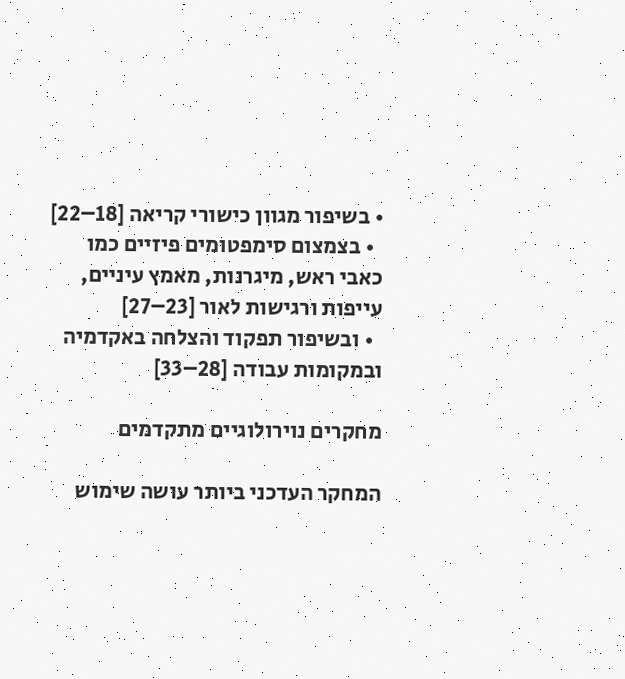• בשיפור מגוון כישורי קריאה [18–22]
  • בצמצום סימפטומים פיזיים כמו כאבי ראש, מיגרנות, מאמץ עיניים, עייפות ורגישות לאור [23–27]
  • ובשיפור תפקוד והצלחה באקדמיה ובמקומות עבודה [28–33]

מחקרים נוירולוגיים מתקדמים

המחקר העדכני ביותר עושה שימוש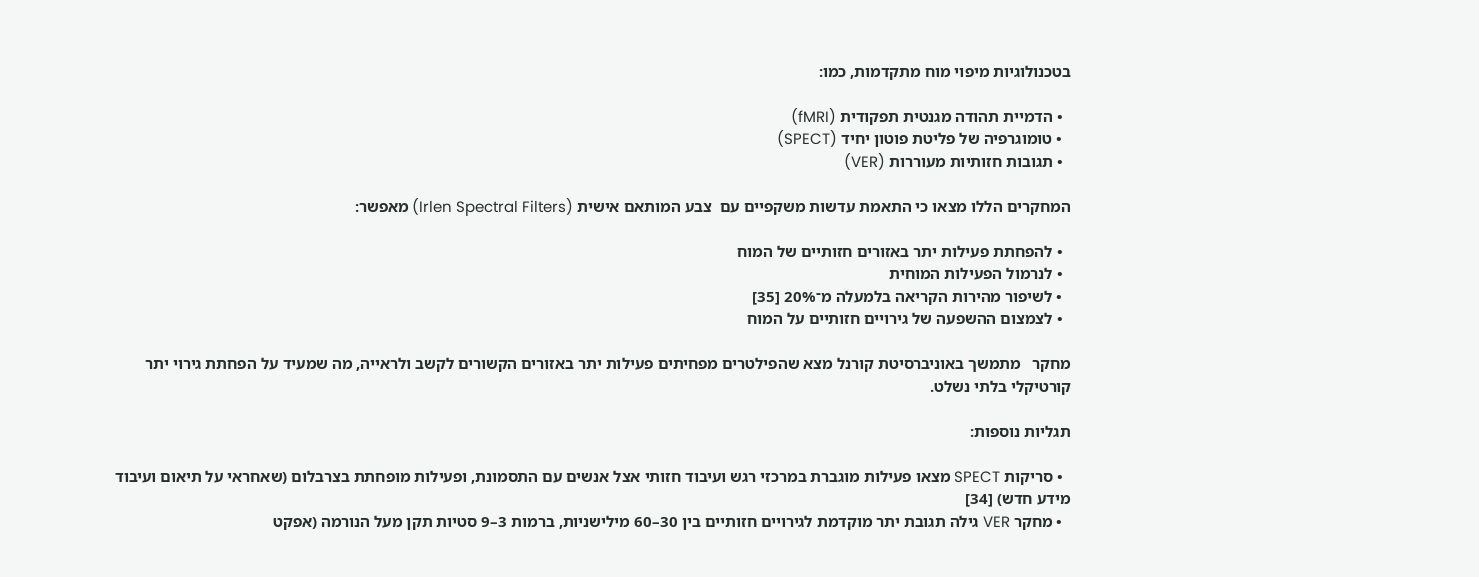בטכנולוגיות מיפוי מוח מתקדמות, כמו:

  • הדמיית תהודה מגנטית תפקודית (fMRI)
  • טומוגרפיה של פליטת פוטון יחיד (SPECT)
  • תגובות חזותיות מעוררות (VER)

המחקרים הללו מצאו כי התאמת עדשות משקפיים עם  צבע המותאם אישית (Irlen Spectral Filters) מאפשר:

  • להפחתת פעילות יתר באזורים חזותיים של המוח
  • לנרמול הפעילות המוחית
  • לשיפור מהירות הקריאה בלמעלה מ־20% [35]
  • לצמצום ההשפעה של גירויים חזותיים על המוח

מחקר   מתמשך באוניברסיטת קורנל מצא שהפילטרים מפחיתים פעילות יתר באזורים הקשורים לקשב ולראייה, מה שמעיד על הפחתת גירוי יתר קורטיקלי בלתי נשלט.

תגליות נוספות:

  • סריקות SPECT מצאו פעילות מוגברת במרכזי רגש ועיבוד חזותי אצל אנשים עם התסמונת, ופעילות מופחתת בצרבלום (שאחראי על תיאום ועיבוד מידע חדש) [34]
  • מחקר VER גילה תגובת יתר מוקדמת לגירויים חזותיים בין 30–60 מילישניות, ברמות 3–9 סטיות תקן מעל הנורמה (אפקט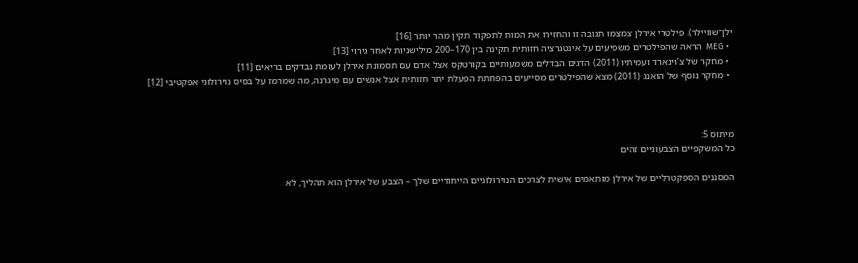ילן־שוויילר). פילטרי אירלן צמצמו תגובה זו והחזירו את המוח לתפקוד תקין מהר יותר [16]
  • MEG  הראה שהפילטרים משפיעים על אינטגרציה חזותית תקינה בין 170–200 מילישניות לאחר גירוי [13]
  • מחקר של צ’וינארד ועמיתיו (2011) הדגים הבדלים משמעותיים בקורטקס אצל אדם עם תסמונת אירלן לעומת נבדקים בריאים [11]
  • מחקר נוסף של הואנג (2011) מצא שהפילטרים מסייעים בהפחתת הפעלת יתר חזותית אצל אנשים עם מיגרנה, מה שמרמז על בסיס נוירולוגי אפקטיבי [12]



מיתוס 5:
כל המשקפיים הצבעוניים זהים

המסננים הספקטרליים של אירלן מותאמים אישית לצרכים הנוירולוגיים הייחודיים שלך – הצבע של אירלן הוא תהליך, לא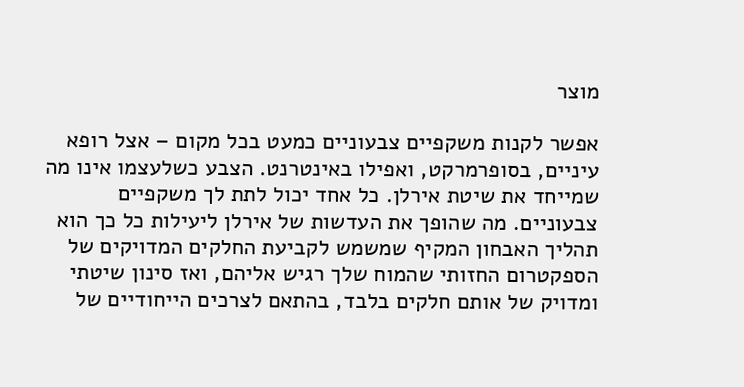מוצר

אפשר לקנות משקפיים צבעוניים כמעט בכל מקום – אצל רופא עיניים, בסופרמרקט, ואפילו באינטרנט. הצבע כשלעצמו אינו מה שמייחד את שיטת אירלן. כל אחד יכול לתת לך משקפיים צבעוניים. מה שהופך את העדשות של אירלן ליעילות כל כך הוא תהליך האבחון המקיף שמשמש לקביעת החלקים המדויקים של הספקטרום החזותי שהמוח שלך רגיש אליהם, ואז סינון שיטתי ומדויק של אותם חלקים בלבד, בהתאם לצרכים הייחודיים של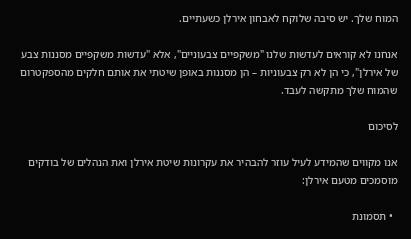המוח שלך. יש סיבה שלוקח לאבחון אירלן כשעתיים.

אנחנו לא קוראים לעדשות שלנו "משקפיים צבעוניים", אלא "עדשות משקפיים מסננות צבע של אירלן", כי הן לא רק צבעוניות – הן מסננות באופן שיטתי את אותם חלקים מהספקטרום שהמוח שלך מתקשה לעבד.

לסיכום

אנו מקווים שהמידע לעיל עוזר להבהיר את עקרונות שיטת אירלן ואת הנהלים של בודקים מוסמכים מטעם אירלן:

  • תסמונת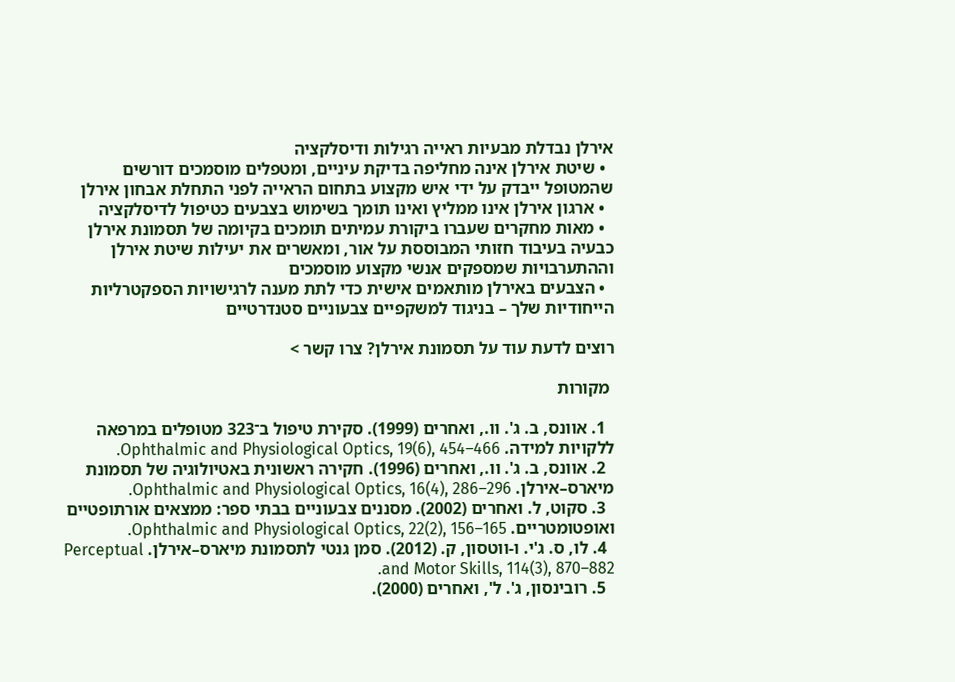אירלן נבדלת מבעיות ראייה רגילות ודיסלקציה
  • שיטת אירלן אינה מחליפה בדיקת עיניים, ומטפלים מוסמכים דורשים שהמטופל ייבדק על ידי איש מקצוע בתחום הראייה לפני התחלת אבחון אירלן
  • ארגון אירלן אינו ממליץ ואינו תומך בשימוש בצבעים כטיפול לדיסלקציה
  • מאות מחקרים שעברו ביקורת עמיתים תומכים בקיומה של תסמונת אירלן כבעיה בעיבוד חזותי המבוססת על אור, ומאשרים את יעילות שיטת אירלן וההתערבויות שמספקים אנשי מקצוע מוסמכים
  • הצבעים באירלן מותאמים אישית כדי לתת מענה לרגישויות הספקטרליות הייחודיות שלך – בניגוד למשקפיים צבעוניים סטנדרטיים

רוצים לדעת עוד על תסמונת אירלן? צרו קשר >

 מקורות

  1. אוונס, ב. ג'. וו., ואחרים (1999). סקירת טיפול ב־323 מטופלים במרפאה ללקויות למידה. Ophthalmic and Physiological Optics, 19(6), 454–466.
  2. אוונס, ב. ג'. וו., ואחרים (1996). חקירה ראשונית באטיולוגיה של תסמונת מיארס–אירלן. Ophthalmic and Physiological Optics, 16(4), 286–296.
  3. סקוט, ל. ואחרים (2002). מסננים צבעוניים בבתי ספר: ממצאים אורתופטיים ואופטומטריים. Ophthalmic and Physiological Optics, 22(2), 156–165.
  4. לו, ס. ג'י. ו-ווטסון, ק. (2012). סמן גנטי לתסמונת מיארס–אירלן. Perceptual and Motor Skills, 114(3), 870–882.
  5. רובינסון, ג'. ל', ואחרים (2000).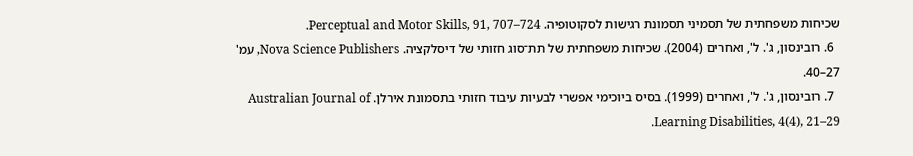שכיחות משפחתית של תסמיני תסמונת רגישות לסקוטופיה. Perceptual and Motor Skills, 91, 707–724.
  6. רובינסון, ג'. ל', ואחרים (2004). שכיחות משפחתית של תת־סוג חזותי של דיסלקציה. Nova Science Publishers, עמ' 27–40.
  7. רובינסון, ג'. ל', ואחרים (1999). בסיס ביוכימי אפשרי לבעיות עיבוד חזותי בתסמונת אירלן. Australian Journal of Learning Disabilities, 4(4), 21–29.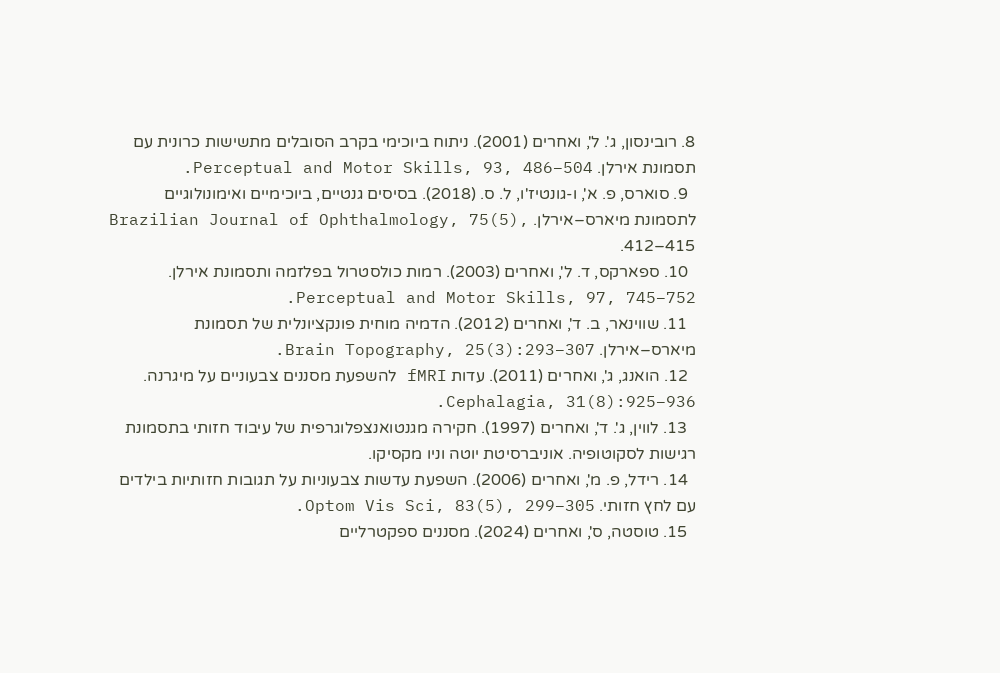8. רובינסון, ג'. ל', ואחרים (2001). ניתוח ביוכימי בקרב הסובלים מתשישות כרונית עם תסמונת אירלן. Perceptual and Motor Skills, 93, 486–504.
  9. סוארס, פ. א', ו-גונטיז'ו, ל. ס. (2018). בסיסים גנטיים, ביוכימיים ואימונולוגיים לתסמונת מיארס–אירלן. Brazilian Journal of Ophthalmology, 75(5), 412–415.
  10. ספארקס, ד. ל', ואחרים (2003). רמות כולסטרול בפלזמה ותסמונת אירלן. Perceptual and Motor Skills, 97, 745–752.
  11. שווינאר, ב. ד', ואחרים (2012). הדמיה מוחית פונקציונלית של תסמונת מיארס–אירלן. Brain Topography, 25(3):293–307.
  12. הואנג, ג', ואחרים (2011). עדות fMRI להשפעת מסננים צבעוניים על מיגרנה. Cephalagia, 31(8):925–936.
  13. לווין, ג'. ד', ואחרים (1997). חקירה מגנטואנצפלוגרפית של עיבוד חזותי בתסמונת רגישות לסקוטופיה. אוניברסיטת יוטה וניו מקסיקו.
  14. רידל, פ. מ', ואחרים (2006). השפעת עדשות צבעוניות על תגובות חזותיות בילדים עם לחץ חזותי. Optom Vis Sci, 83(5), 299–305.
  15. טוסטה, ס', ואחרים (2024). מסננים ספקטרליים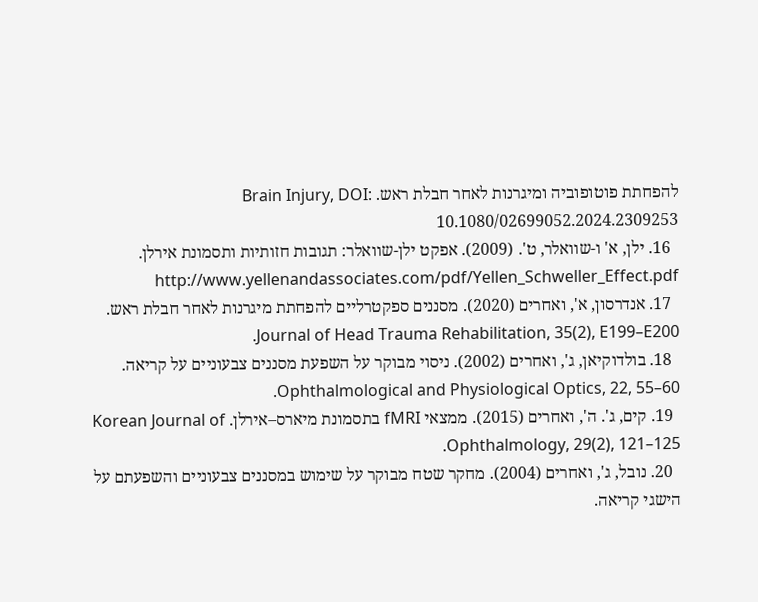להפחתת פוטופוביה ומיגרנות לאחר חבלת ראש. Brain Injury, DOI: 10.1080/02699052.2024.2309253
  16. ילן, א' ו-שוואלר, ט'. (2009). אפקט ילן-שוואלר: תגובות חזותיות ותסמונת אירלן. http://www.yellenandassociates.com/pdf/Yellen_Schweller_Effect.pdf
  17. אנדרסון, א', ואחרים (2020). מסננים ספקטרליים להפחתת מיגרנות לאחר חבלת ראש. Journal of Head Trauma Rehabilitation, 35(2), E199–E200.
  18. בולדוקיאן, ג', ואחרים (2002). ניסוי מבוקר על השפעת מסננים צבעוניים על קריאה. Ophthalmological and Physiological Optics, 22, 55–60.
  19. קים, ג'. ה', ואחרים (2015). ממצאי fMRI בתסמונת מיארס–אירלן. Korean Journal of Ophthalmology, 29(2), 121–125.
  20. נובל, ג', ואחרים (2004). מחקר שטח מבוקר על שימוש במסננים צבעוניים והשפעתם על הישגי קריאה.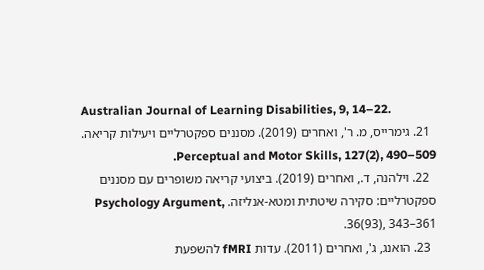Australian Journal of Learning Disabilities, 9, 14–22.
  21. גימרייס, מ. ר', ואחרים (2019). מסננים ספקטרליים ויעילות קריאה. Perceptual and Motor Skills, 127(2), 490–509.
  22. וילהנה, ד., ואחרים (2019). ביצועי קריאה משופרים עם מסננים ספקטרליים: סקירה שיטתית ומטא-אנליזה. Psychology Argument, 36(93), 343–361.
  23. הואנג, ג', ואחרים (2011). עדות fMRI להשפעת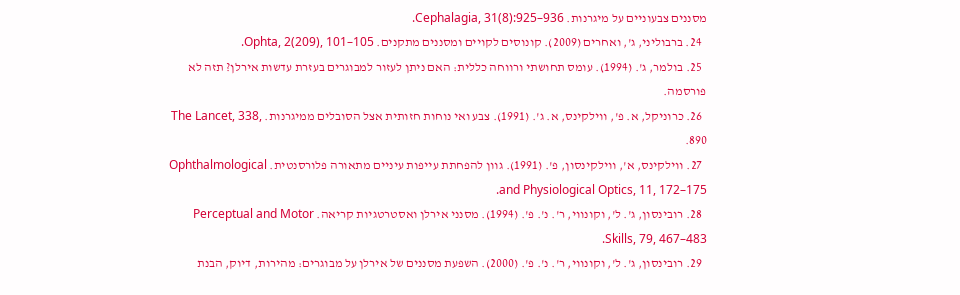מסננים צבעוניים על מיגרנות. Cephalagia, 31(8):925–936.
  24. ברבוליני, ג', ואחרים (2009). קונוסים לקויים ומסננים מתקנים. Ophta, 2(209), 101–105.
  25. בולמר, ג'. (1994). עומס תחושתי ורווחה כללית: האם ניתן לעזור למבוגרים בעזרת עדשות אירלן? תזה לא פורסמה.
  26. כרוניקל, א. פ', ווילקינס, א. ג'. (1991). צבע ואי נוחות חזותית אצל הסובלים ממיגרנות. The Lancet, 338, 890.
  27. ווילקינס, א', ווילקינסון, פ'. (1991). גוון להפחתת עייפות עיניים מתאורה פלורסנטית. Ophthalmological and Physiological Optics, 11, 172–175.
  28. רובינסון, ג'. ל', וקונווי, ר'. נ'. פ'. (1994). מסנני אירלן ואסטרטגיות קריאה. Perceptual and Motor Skills, 79, 467–483.
  29. רובינסון, ג'. ל', וקונווי, ר'. נ'. פ'. (2000). השפעת מסננים של אירלן על מבוגרים: מהירות, דיוק, הבנת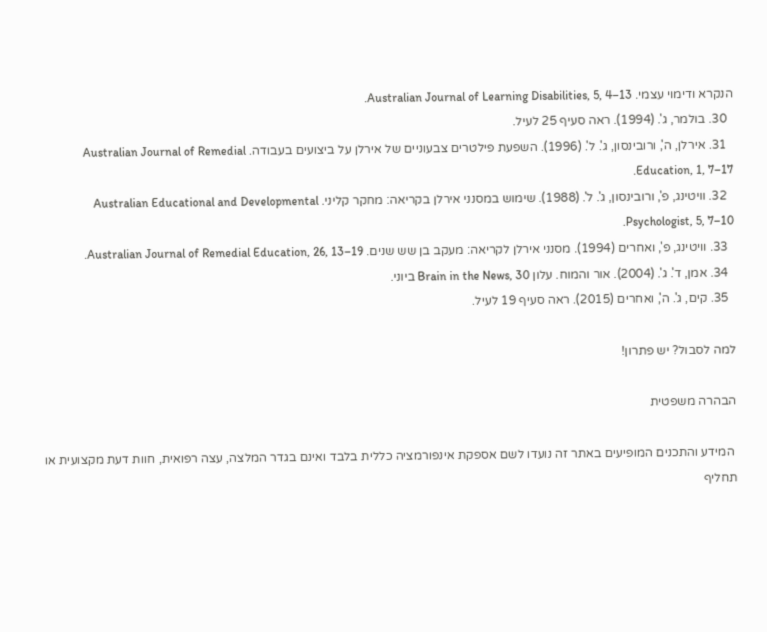הנקרא ודימוי עצמי. Australian Journal of Learning Disabilities, 5, 4–13.
  30. בולמר, ג'. (1994). ראה סעיף 25 לעיל.
  31. אירלן, ה', ורובינסון, ג'. ל'. (1996). השפעת פילטרים צבעוניים של אירלן על ביצועים בעבודה. Australian Journal of Remedial Education, 1, 7–17.
  32. וויטינג, פ', ורובינסון, ג'. ל'. (1988). שימוש במסנני אירלן בקריאה: מחקר קליני. Australian Educational and Developmental Psychologist, 5, 7–10.
  33. וויטינג, פ', ואחרים (1994). מסנני אירלן לקריאה: מעקב בן שש שנים. Australian Journal of Remedial Education, 26, 13–19.
  34. אמן, ד'. ג'. (2004). אור והמוח. עלון Brain in the News, 30 ביוני.
  35. קים, ג'. ה', ואחרים (2015). ראה סעיף 19 לעיל.

למה לסבול? יש פתרון!

הבהרה משפטית

 המידע והתכנים המופיעים באתר זה נועדו לשם אספקת אינפורמציה כללית בלבד ואינם בגדר המלצה, עצה רפואית, חוות דעת מקצועית או תחליף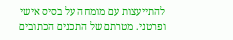להתייעצות עם מומחה על בסיס אישי ופרטני. מטרתם של התכנים הכתובים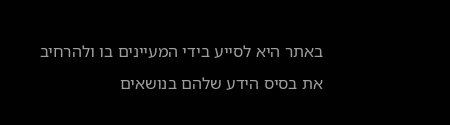באתר היא לסייע בידי המעיינים בו ולהרחיב את בסיס הידע שלהם בנושאים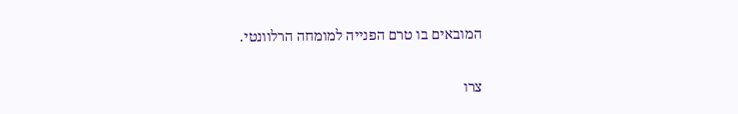המובאים בו טרם הפנייה למומחה הרלוונטי.

צרו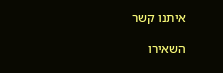איתנו קשר

השאירו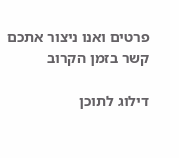פרטים ואנו ניצור אתכם קשר בזמן הקרוב

דילוג לתוכן